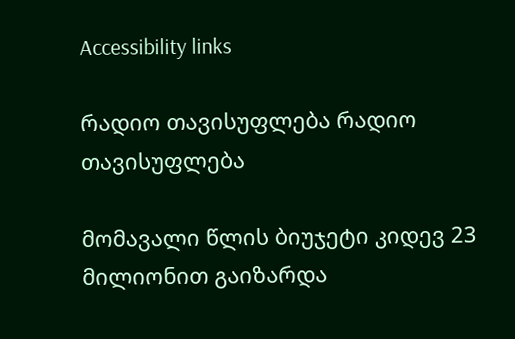Accessibility links

რადიო თავისუფლება რადიო თავისუფლება

მომავალი წლის ბიუჯეტი კიდევ 23 მილიონით გაიზარდა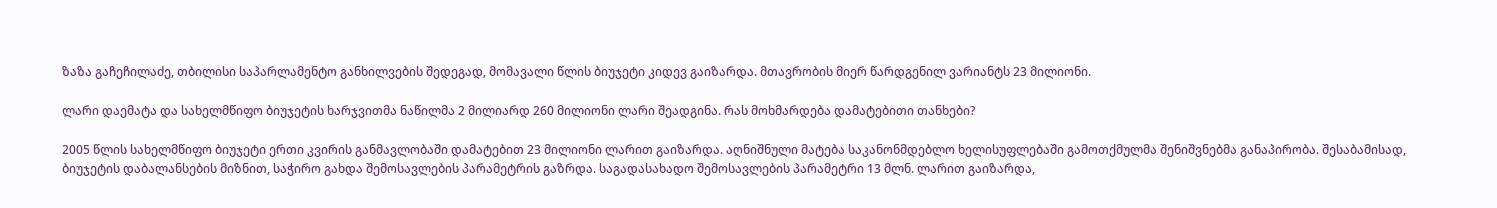ზაზა გაჩეჩილაძე, თბილისი საპარლამენტო განხილვების შედეგად, მომავალი წლის ბიუჯეტი კიდევ გაიზარდა. მთავრობის მიერ წარდგენილ ვარიანტს 23 მილიონი.

ლარი დაემატა და სახელმწიფო ბიუჯეტის ხარჯვითმა ნაწილმა 2 მილიარდ 260 მილიონი ლარი შეადგინა. რას მოხმარდება დამატებითი თანხები?

2005 წლის სახელმწიფო ბიუჯეტი ერთი კვირის განმავლობაში დამატებით 23 მილიონი ლარით გაიზარდა. აღნიშნული მატება საკანონმდებლო ხელისუფლებაში გამოთქმულმა შენიშვნებმა განაპირობა. შესაბამისად, ბიუჯეტის დაბალანსების მიზნით, საჭირო გახდა შემოსავლების პარამეტრის გაზრდა. საგადასახადო შემოსავლების პარამეტრი 13 მლნ. ლარით გაიზარდა,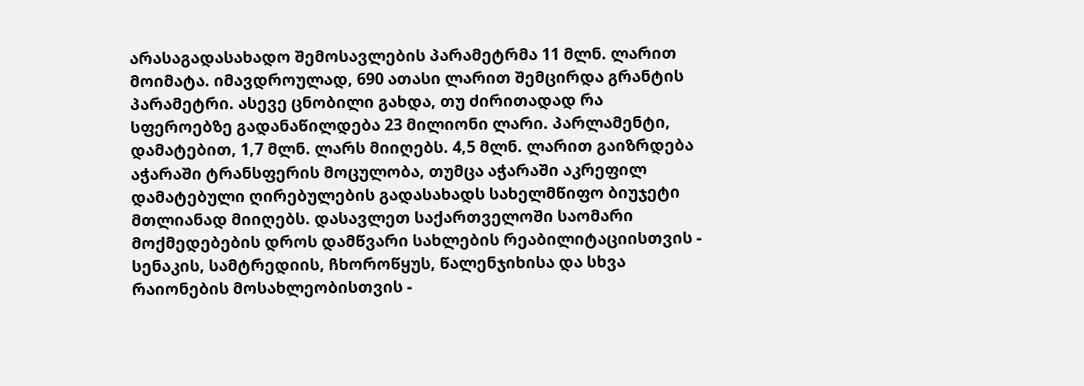არასაგადასახადო შემოსავლების პარამეტრმა 11 მლნ. ლარით მოიმატა. იმავდროულად, 690 ათასი ლარით შემცირდა გრანტის პარამეტრი. ასევე ცნობილი გახდა, თუ ძირითადად რა სფეროებზე გადანაწილდება 23 მილიონი ლარი. პარლამენტი, დამატებით, 1,7 მლნ. ლარს მიიღებს. 4,5 მლნ. ლარით გაიზრდება აჭარაში ტრანსფერის მოცულობა, თუმცა აჭარაში აკრეფილ დამატებული ღირებულების გადასახადს სახელმწიფო ბიუჯეტი მთლიანად მიიღებს. დასავლეთ საქართველოში საომარი მოქმედებების დროს დამწვარი სახლების რეაბილიტაციისთვის - სენაკის, სამტრედიის, ჩხოროწყუს, წალენჯიხისა და სხვა რაიონების მოსახლეობისთვის -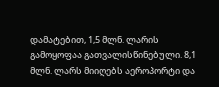დამატებით, 1,5 მლნ. ლარის გამოყოფაა გათვალისწინებული. 8,1 მლნ. ლარს მიიღებს აეროპორტი და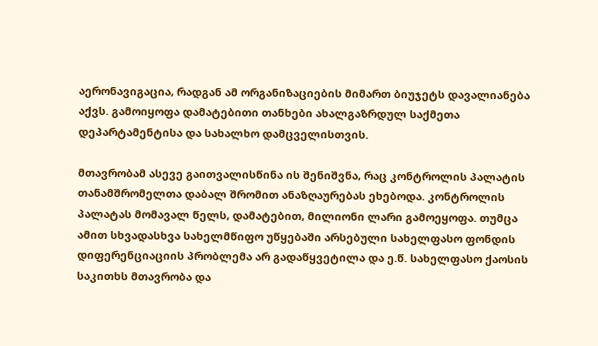აერონავიგაცია, რადგან ამ ორგანიზაციების მიმართ ბიუჯეტს დავალიანება აქვს. გამოიყოფა დამატებითი თანხები ახალგაზრდულ საქმეთა დეპარტამენტისა და სახალხო დამცველისთვის.

მთავრობამ ასევე გაითვალისწინა ის შენიშვნა, რაც კონტროლის პალატის თანამშრომელთა დაბალ შრომით ანაზღაურებას ეხებოდა. კონტროლის პალატას მომავალ წელს, დამატებით, მილიონი ლარი გამოეყოფა. თუმცა ამით სხვადასხვა სახელმწიფო უწყებაში არსებული სახელფასო ფონდის დიფერენციაციის პრობლემა არ გადაწყვეტილა და ე.წ. სახელფასო ქაოსის საკითხს მთავრობა და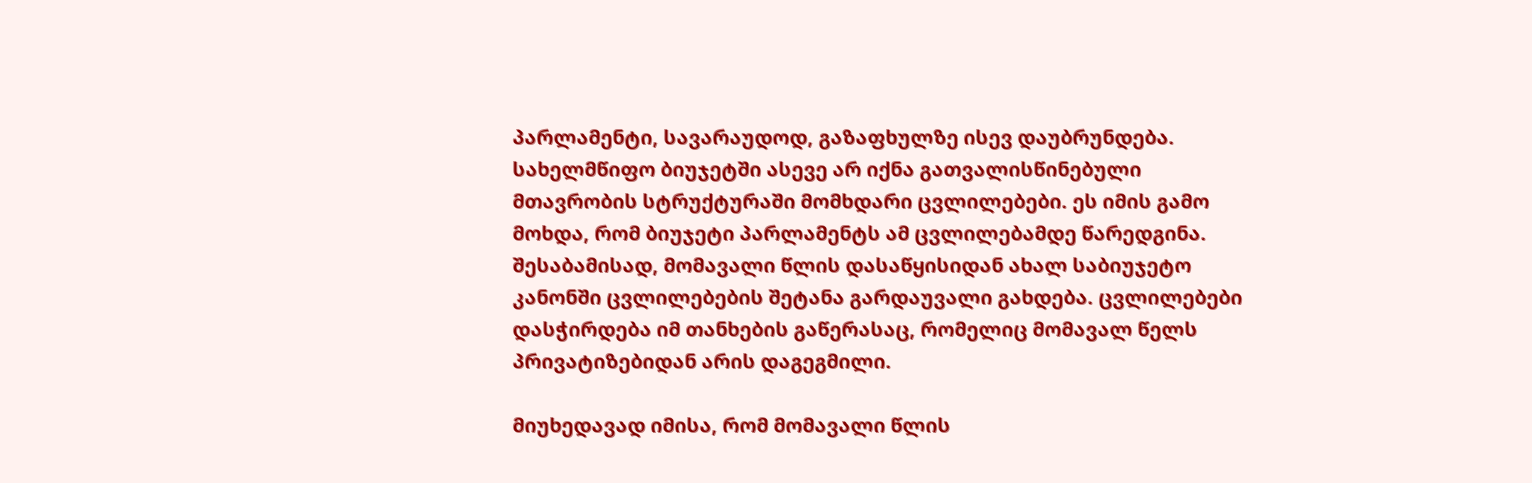პარლამენტი, სავარაუდოდ, გაზაფხულზე ისევ დაუბრუნდება. სახელმწიფო ბიუჯეტში ასევე არ იქნა გათვალისწინებული მთავრობის სტრუქტურაში მომხდარი ცვლილებები. ეს იმის გამო მოხდა, რომ ბიუჯეტი პარლამენტს ამ ცვლილებამდე წარედგინა. შესაბამისად, მომავალი წლის დასაწყისიდან ახალ საბიუჯეტო კანონში ცვლილებების შეტანა გარდაუვალი გახდება. ცვლილებები დასჭირდება იმ თანხების გაწერასაც, რომელიც მომავალ წელს პრივატიზებიდან არის დაგეგმილი.

მიუხედავად იმისა, რომ მომავალი წლის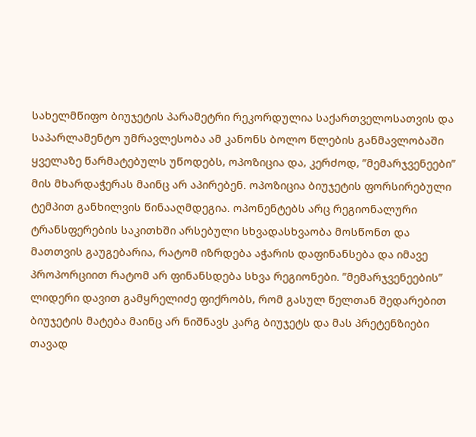სახელმწიფო ბიუჯეტის პარამეტრი რეკორდულია საქართველოსათვის და საპარლამენტო უმრავლესობა ამ კანონს ბოლო წლების განმავლობაში ყველაზე წარმატებულს უწოდებს, ოპოზიცია და, კერძოდ, ”მემარჯვენეები” მის მხარდაჭერას მაინც არ აპირებენ. ოპოზიცია ბიუჯეტის ფორსირებული ტემპით განხილვის წინააღმდეგია. ოპონენტებს არც რეგიონალური ტრანსფერების საკითხში არსებული სხვადასხვაობა მოსწონთ და მათთვის გაუგებარია, რატომ იზრდება აჭარის დაფინანსება და იმავე პროპორციით რატომ არ ფინანსდება სხვა რეგიონები. ”მემარჯვენეების” ლიდერი დავით გამყრელიძე ფიქრობს, რომ გასულ წელთან შედარებით ბიუჯეტის მატება მაინც არ ნიშნავს კარგ ბიუჯეტს და მას პრეტენზიები თავად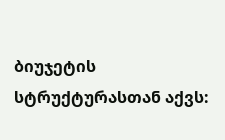ბიუჯეტის სტრუქტურასთან აქვს: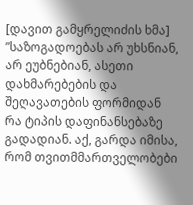[დავით გამყრელიძის ხმა] ”საზოგადოებას არ უხსნიან, არ ეუბნებიან, ასეთი დახმარებების და შეღავათების ფორმიდან რა ტიპის დაფინანსებაზე გადადიან. აქ, გარდა იმისა, რომ თვითმმართველობები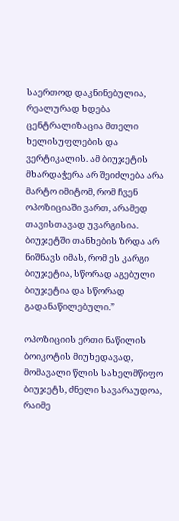საერთოდ დაკნინებულია, რეალურად ხდება ცენტრალიზაცია მთელი ხელისუფლების და ვერტიკალის. ამ ბიუჯეტის მხარდაჭერა არ შეიძლება არა მარტო იმიტომ, რომ ჩვენ ოპოზიციაში ვართ, არამედ თავისთავად უვარგისია. ბიუჯეტში თანხების ზრდა არ ნიშნავს იმას, რომ ეს კარგი ბიუჯეტია, სწორად აგებული ბიუჯეტია და სწორად გადანაწილებული.”

ოპოზიციის ერთი ნაწილის ბოიკოტის მიუხედავად, მომავალი წლის სახელმწიფო ბიუჯეტს, ძნელი სავარაუდოა, რაიმე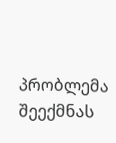პრობლემა შეექმნას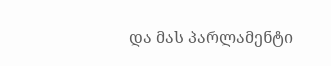და მას პარლამენტი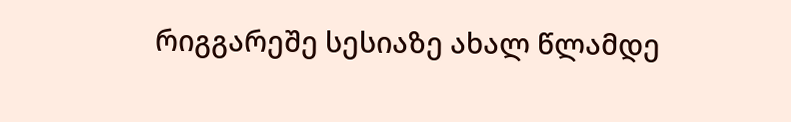რიგგარეშე სესიაზე ახალ წლამდე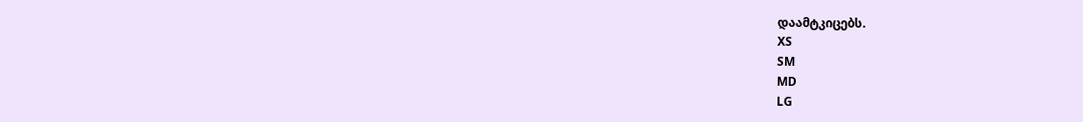დაამტკიცებს.
XS
SM
MD
LG